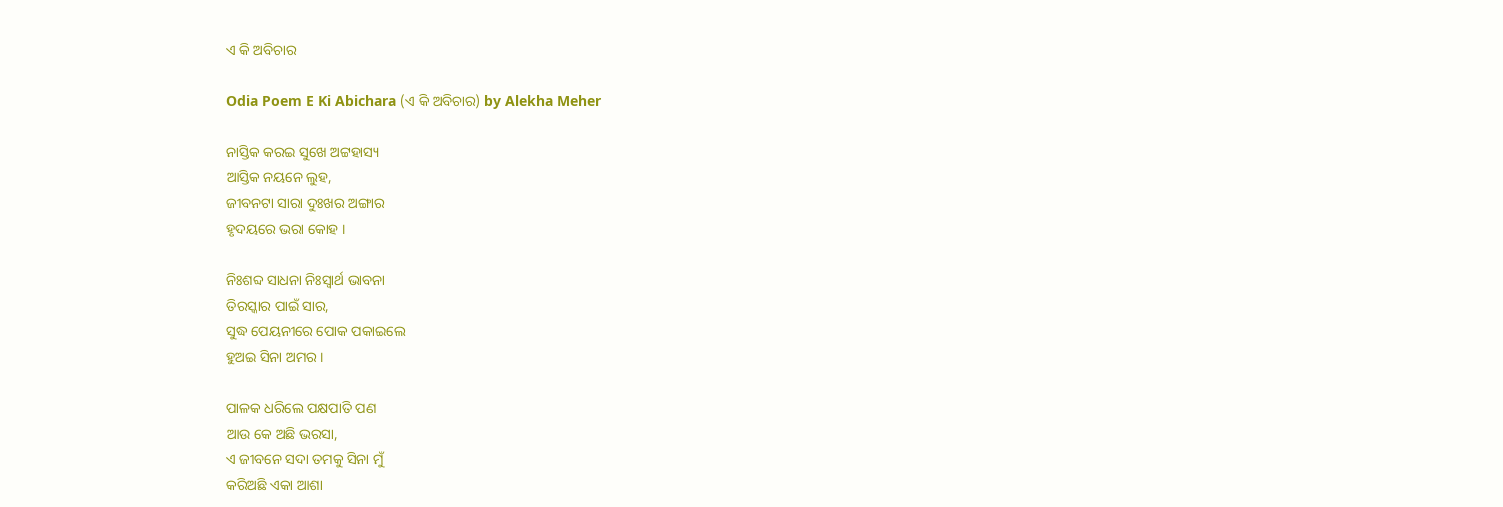ଏ କି ଅବିଚାର

Odia Poem E Ki Abichara (ଏ କି ଅବିଚାର) by Alekha Meher

ନାସ୍ତିକ କରଇ ସୁଖେ ଅଟ୍ଟହାସ୍ୟ
ଆସ୍ତିକ ନୟନେ ଲୁହ,
ଜୀବନଟା ସାରା ଦୁଃଖର ଅଙ୍ଗାର
ହୃଦୟରେ ଭରା କୋହ ।

ନିଃଶବ୍ଦ ସାଧନା ନିଃସ୍ୱାର୍ଥ ଭାବନା
ତିରସ୍କାର ପାଇଁ ସାର,
ସୁଦ୍ଧ ପେୟନୀରେ ପୋକ ପକାଇଲେ
ହୁଅଇ ସିନା ଅମର ।

ପାଳକ ଧରିଲେ ପକ୍ଷପାତି ପଣ
ଆଉ କେ ଅଛି ଭରସା,
ଏ ଜୀବନେ ସଦା ତମକୁ ସିନା ମୁଁ
କରିଅଛି ଏକା ଆଶା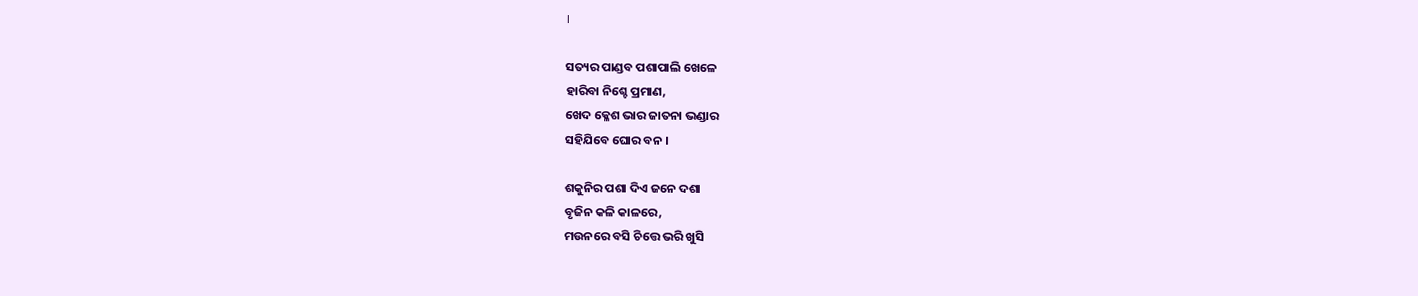।

ସତ୍ୟର ପାଣ୍ଡବ ପଶାପାଲି ଖେଳେ
ହାରିବା ନିଶ୍ଚେ ପ୍ରମାଣ,
ଖେଦ କ୍ଳେଶ ଭାର ଜାତନା ଭଣ୍ଡାର
ସହିଯିବେ ଘୋର ବନ ।

ଶକୁନିର ପଶା ଦିଏ ଜନେ ଦଶା
ବୃଜିନ କଳି କାଳରେ,
ମଉନରେ ବସି ଚିତ୍ତେ ଭରି ଖୁସି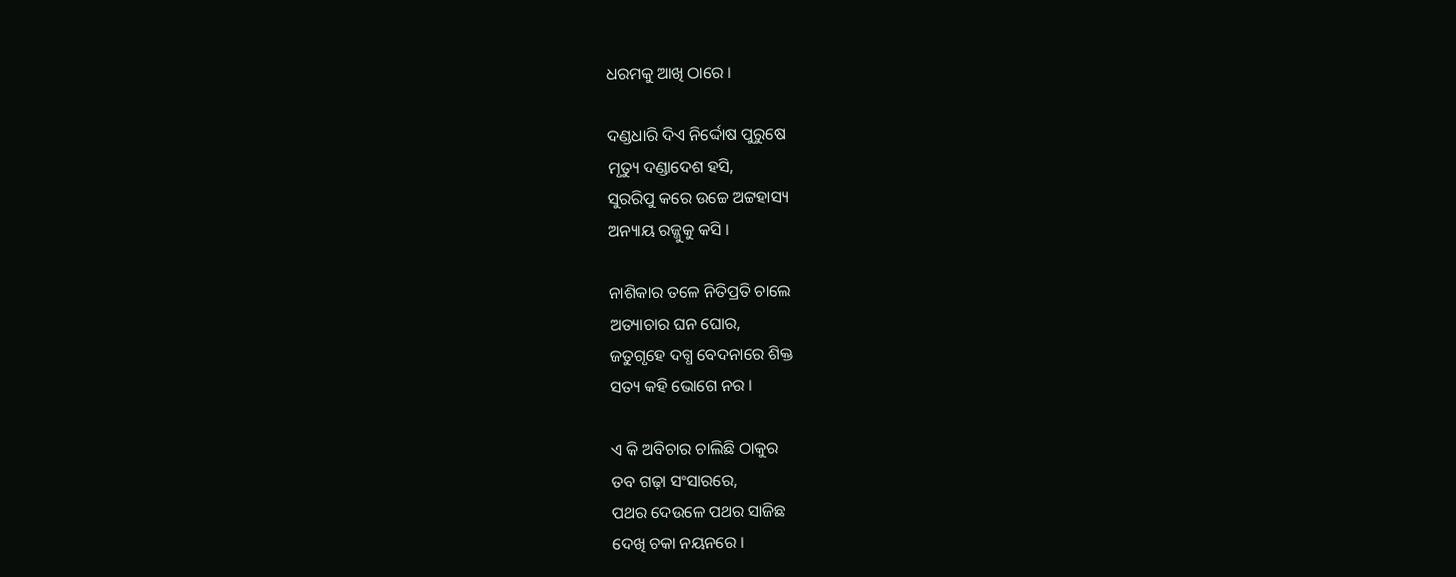ଧରମକୁ ଆଖି ଠାରେ ।

ଦଣ୍ଡଧାରି ଦିଏ ନିର୍ଦ୍ଦୋଷ ପୁରୁଷେ
ମୃତ୍ୟୁ ଦଣ୍ଡାଦେଶ ହସି,
ସୁରରିପୁ କରେ ଉଚ୍ଚେ ଅଟ୍ଟହାସ୍ୟ
ଅନ୍ୟାୟ ରଜ୍ଜୁକୁ କସି ।

ନାଶିକାର ତଳେ ନିତିପ୍ରତି ଚାଲେ
ଅତ୍ୟାଚାର ଘନ ଘୋର,
ଜତୁଗୃହେ ଦଗ୍ଧ ବେଦନାରେ ଶିକ୍ତ
ସତ୍ୟ କହି ଭୋଗେ ନର ।

ଏ କି ଅବିଚାର ଚାଲିଛି ଠାକୁର
ତବ ଗଢ଼ା ସଂସାରରେ,
ପଥର ଦେଉଳେ ପଥର ସାଜିଛ
ଦେଖି ଚକା ନୟନରେ ।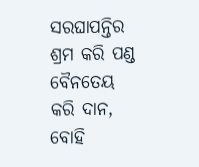ସରଘାପନ୍ତିର ଶ୍ରମ କରି ପଣ୍ଡ
ବୈନତେୟ କରି ଦାନ,
ବୋହି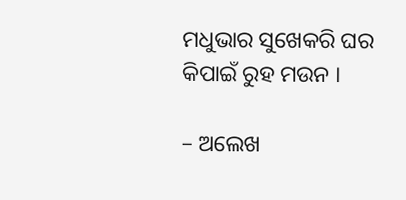ମଧୁଭାର ସୁଖେକରି ଘର
କିପାଇଁ ରୁହ ମଉନ ।

– ଅଲେଖ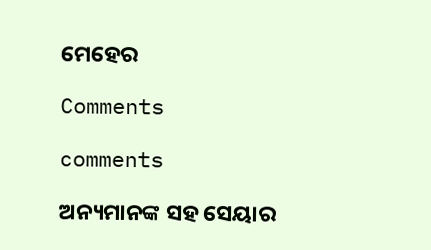ମେହେର

Comments

comments

ଅନ୍ୟମାନଙ୍କ ସହ ସେୟାର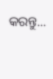କରନ୍ତୁ...